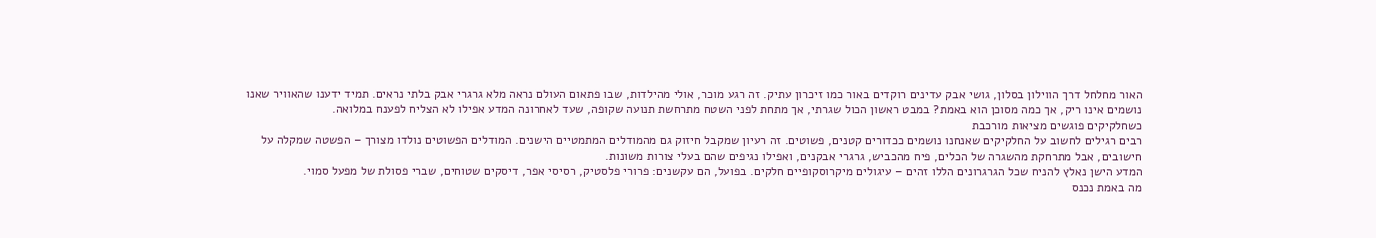האור מחלחל דרך הווילון בסלון, גושי אבק עדינים רוקדים באור כמו זיכרון עתיק. זה רגע מוכר, אולי מהילדות, שבו פתאום העולם נראה מלא גרגרי אבק בלתי נראים. תמיד ידענו שהאוויר שאנו נושמים אינו ריק, אך כמה מסוכן הוא באמת? במבט ראשון הכול שגרתי, אך מתחת לפני השטח מתרחשת תנועה שקופה, שעד לאחרונה המדע אפילו לא הצליח לפענח במלואה.
כשחלקיקים פוגשים מציאות מורכבת
רבים רגילים לחשוב על החלקיקים שאנחנו נושמים ככדורים קטנים, פשוטים. זה רעיון שמקבל חיזוק גם מהמודלים המתמטיים הישנים. המודלים הפשוטים נולדו מצורך – הפשטה שמקלה על חישובים, אבל מתרחקת מהשגרה של הכלים, פיח מהכביש, גרגרי אבקנים, ואפילו נגיפים שהם בעלי צורות משונות.
המדע הישן נאלץ להניח שכל הגרגרונים הללו זהים – עיגולים מיקרוסקופיים חלקים. בפועל, הם עקשנים: פרורי פלסטיק, רסיסי אפר, דיסקים שטוחים, שברי פסולת של מפעל סמוי.
מה באמת נכנס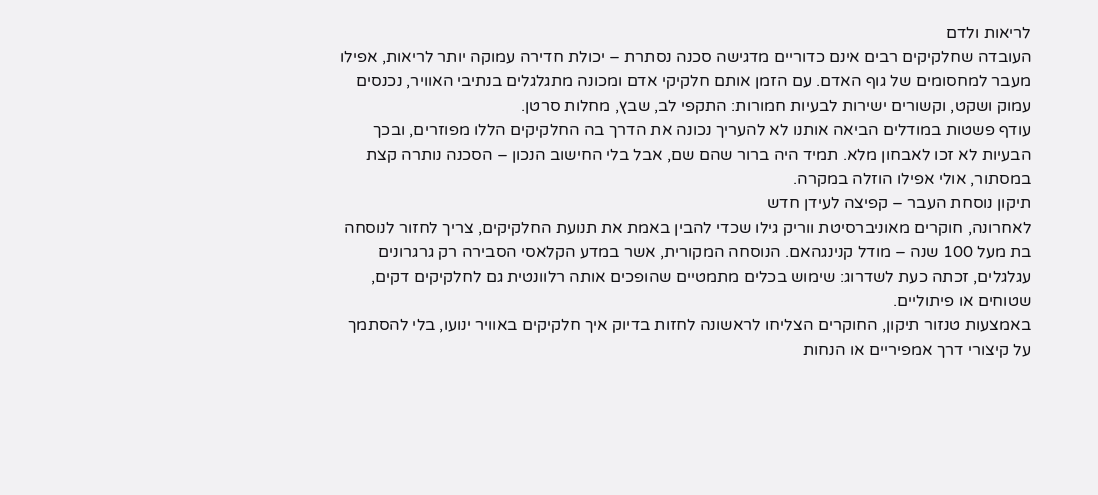לריאות ולדם
העובדה שחלקיקים רבים אינם כדוריים מדגישה סכנה נסתרת – יכולת חדירה עמוקה יותר לריאות, אפילו מעבר למחסומים של גוף האדם. עם הזמן אותם חלקיקי אדם ומכונה מתגלגלים בנתיבי האוויר, נכנסים עמוק ושקט, וקשורים ישירות לבעיות חמורות: התקפי לב, שבץ, מחלות סרטן.
עודף פשטות במודלים הביאה אותנו לא להעריך נכונה את הדרך בה החלקיקים הללו מפוזרים, ובכך הבעיות לא זכו לאבחון מלא. תמיד היה ברור שהם שם, אבל בלי החישוב הנכון – הסכנה נותרה קצת במסתור, אולי אפילו הוזלה במקרה.
תיקון נוסחת העבר – קפיצה לעידן חדש
לאחרונה, חוקרים מאוניברסיטת ווריק גילו שכדי להבין באמת את תנועת החלקיקים, צריך לחזור לנוסחה בת מעל 100 שנה – מודל קנינגהאם. הנוסחה המקורית, אשר במדע הקלאסי הסבירה רק גרגרונים עגלגלים, זכתה כעת לשדרוג: שימוש בכלים מתמטיים שהופכים אותה רלוונטית גם לחלקיקים דקים, שטוחים או פיתוליים.
באמצעות טנזור תיקון, החוקרים הצליחו לראשונה לחזות בדיוק איך חלקיקים באוויר ינועו, בלי להסתמך על קיצורי דרך אמפיריים או הנחות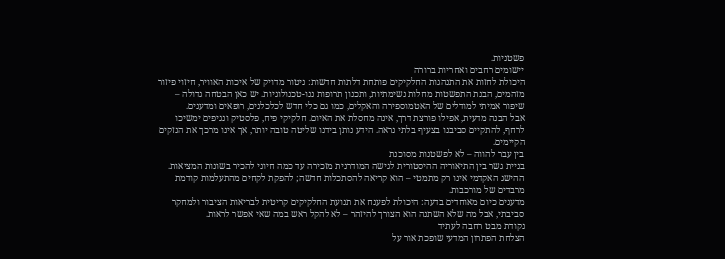פשטניות.
יישומים רחבים ואחריות ברורה
היכולת לחזות את התנהגות החלקיקים פותחת דלתות חדשות: ניטור מדויק של איכות האוויר, חיזוי פיזור מזהמים, הבנת התפשטות מחלות נשימתיות, ותכנון תרופות ננו-טכנולוגיות. יש כאן הבטחה גדולה – שיפור אמיתי למודלים של האטמוספירה והאקלים, כמו גם כלי חדש לכלכלנים, רופאים ומדענים.
אבל הבנה מדעית, אפילו פורצת דרך, אינה מחסלת את האיום. חלקיקי פיח, פלסטיק ונגיפים ימשיכו לרחף, להתקיים סביבנו בצעיף בלתי נראה. הידע נותן בידנו שליטה טובה יותר, אך אינו מרכך את הנזקים הקיימים.
בין עבר להווה – לא לפשטנות מסוכנת
בניית גשר בין התיאוריה ההיסטורית לגישה המודרנית מזכירה עד כמה חיוני להכיר בשונות המציאות. ההישג האקדמי אינו רק מתמטי – הוא קריאה להסתכלות חדשה; להפקת לקחים מהתעלמות קודמת מרבדים של מורכבות.
מדענים כיום מאוחדים בדעה: היכולת לפענח את תנועת החלקיקים קריטית לבריאות הציבור ולמחקר סביבתי, אבל מה שלא השתנה הוא הצורך להיזהר – לא להקל ראש במה שאי אפשר לראות.
נקודת מבט רחבה לעתיד
הצלחת הפתרון המדעי שופכת אור על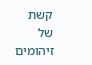קשת של זיהומים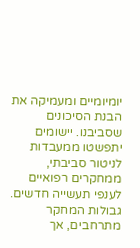יומיומיים ומעמיקה את הבנת הסיכונים שסביבנו. יישומים יתפשטו ממעבדות לניטור סביבתי, ממחקרים רפואיים לענפי תעשייה חדשים. גבולות המחקר מתרחבים, אך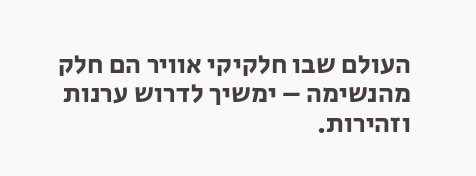העולם שבו חלקיקי אוויר הם חלק מהנשימה – ימשיך לדרוש ערנות וזהירות.